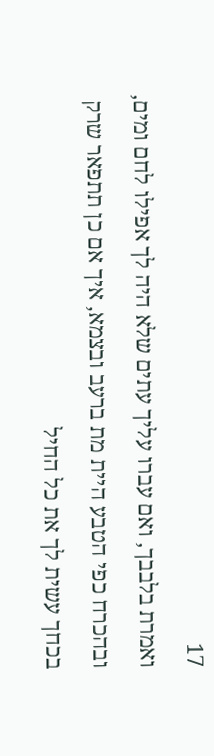17
ואמרת בלבבך, ואם עברו עליך עתים שלא היה לך אפילו לחם ומים, ובהכרח כפי הטבע היית מת ברעב ובצמא, איך אם כן תתפאר שרק בכחך עשית לך את כל החיל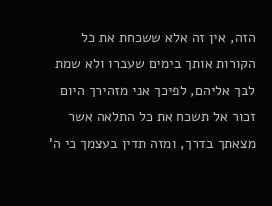הזה, אין זה אלא ששכחת את כל הקורות אותך בימים שעברו ולא שמת לבך אליהם, לפיכך אני מזהירך היום זכור אל תשכח את כל התלאה אשר מצאתך בדרך, ומזה תדין בעצמך כי ה'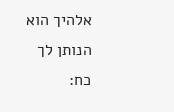אלהיך הוא הנותן לך כח: